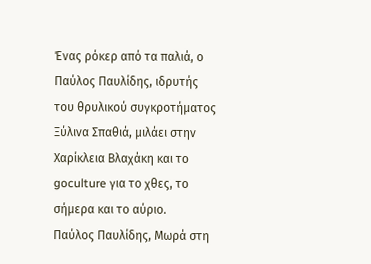Ένας ρόκερ από τα παλιά, ο Παύλος Παυλίδης, ιδρυτής του θρυλικού συγκροτήματος Ξύλινα Σπαθιά, μιλάει στην Χαρίκλεια Βλαχάκη και το goculture για το χθες, το σήμερα και το αύριο.
Παύλος Παυλίδης, Μωρά στη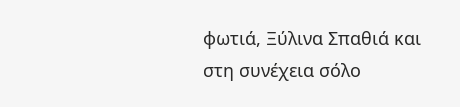φωτιά, Ξύλινα Σπαθιά και στη συνέχεια σόλο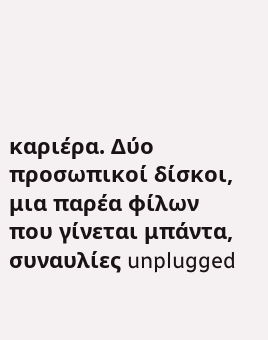καριέρα. Δύο προσωπικοί δίσκοι, μια παρέα φίλων που γίνεται μπάντα, συναυλίες unplugged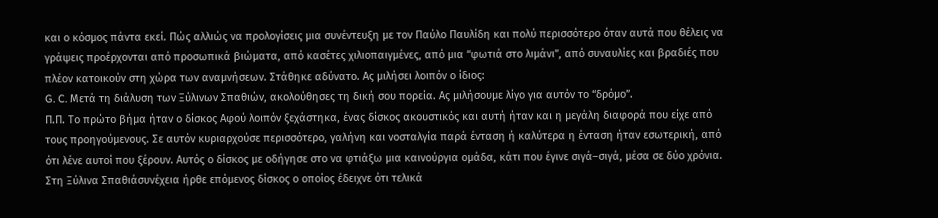και ο κόσμος πάντα εκεί. Πώς αλλιώς να προλογίσεις μια συνέντευξη με τον Παύλο Παυλίδη και πολύ περισσότερο όταν αυτά που θέλεις να γράψεις προέρχονται από προσωπικά βιώματα, από κασέτες χιλιοπαιγμένες, από μια “φωτιά στο λιμάνι”, από συναυλίες και βραδιές που πλέον κατοικούν στη χώρα των αναμνήσεων. Στάθηκε αδύνατο. Ας μιλήσει λοιπόν ο ίδιος:
G. C. Μετά τη διάλυση των Ξύλινων Σπαθιών, ακολούθησες τη δική σου πορεία. Ας μιλήσουμε λίγο για αυτόν το “δρόμο”.
Π.Π. Το πρώτο βήμα ήταν ο δίσκος Αφού λοιπόν ξεχάστηκα, ένας δίσκος ακουστικός και αυτή ήταν και η μεγάλη διαφορά που είχε από τους προηγούμενους. Σε αυτόν κυριαρχούσε περισσότερο, γαλήνη και νοσταλγία παρά ένταση ή καλύτερα η ένταση ήταν εσωτερική, από ότι λένε αυτοί που ξέρουν. Αυτός ο δίσκος με οδήγησε στο να φτιάξω μια καινούργια ομάδα, κάτι που έγινε σιγά–σιγά, μέσα σε δύο χρόνια. Στη Ξύλινα Σπαθιάσυνέχεια ήρθε επόμενος δίσκος ο οποίος έδειχνε ότι τελικά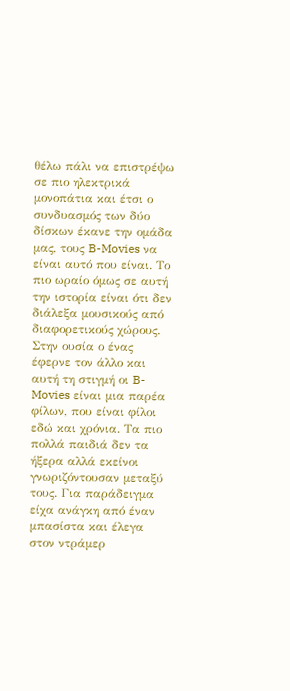θέλω πάλι να επιστρέψω σε πιο ηλεκτρικά μονοπάτια και έτσι ο συνδυασμός των δύο δίσκων έκανε την ομάδα μας, τους B-Movies να είναι αυτό που είναι. Το πιο ωραίο όμως σε αυτή την ιστορία είναι ότι δεν διάλεξα μουσικούς από διαφορετικούς χώρους. Στην ουσία ο ένας έφερνε τον άλλο και αυτή τη στιγμή οι B-Movies είναι μια παρέα φίλων, που είναι φίλοι εδώ και χρόνια. Τα πιο πολλά παιδιά δεν τα ήξερα αλλά εκείνοι γνωριζόντουσαν μεταξύ τους. Για παράδειγμα είχα ανάγκη από έναν μπασίστα και έλεγα στον ντράμερ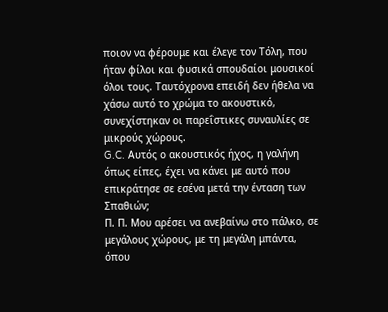ποιον να φέρουμε και έλεγε τον Τόλη, που ήταν φίλοι και φυσικά σπουδαίοι μουσικοί όλοι τους. Ταυτόχρονα επειδή δεν ήθελα να χάσω αυτό το χρώμα το ακουστικό, συνεχίστηκαν οι παρεΐστικες συναυλίες σε μικρούς χώρους.
G.C. Αυτός ο ακουστικός ήχος, η γαλήνη όπως είπες, έχει να κάνει με αυτό που επικράτησε σε εσένα μετά την ένταση των Σπαθιών;
Π. Π. Μου αρέσει να ανεβαίνω στο πάλκο, σε μεγάλους χώρους, με τη μεγάλη μπάντα, όπου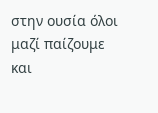στην ουσία όλοι μαζί παίζουμε και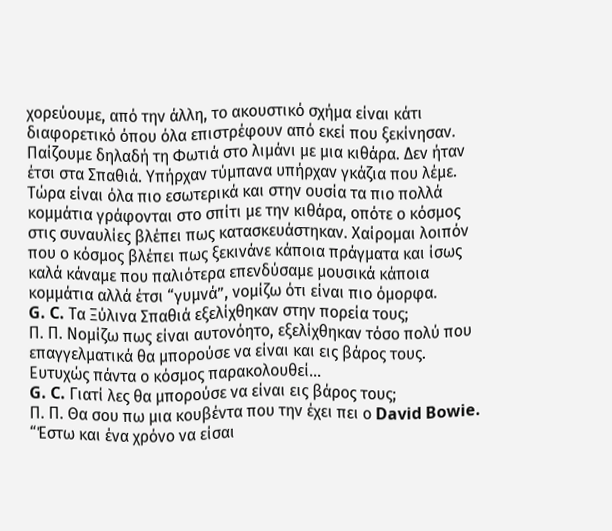χορεύουμε, από την άλλη, το ακουστικό σχήμα είναι κάτι διαφορετικό όπου όλα επιστρέφουν από εκεί που ξεκίνησαν. Παίζουμε δηλαδή τη Φωτιά στο λιμάνι με μια κιθάρα. Δεν ήταν έτσι στα Σπαθιά. Υπήρχαν τύμπανα υπήρχαν γκάζια που λέμε. Τώρα είναι όλα πιο εσωτερικά και στην ουσία τα πιο πολλά κομμάτια γράφονται στο σπίτι με την κιθάρα, οπότε ο κόσμος στις συναυλίες βλέπει πως κατασκευάστηκαν. Χαίρομαι λοιπόν που ο κόσμος βλέπει πως ξεκινάνε κάποια πράγματα και ίσως καλά κάναμε που παλιότερα επενδύσαμε μουσικά κάποια κομμάτια αλλά έτσι “γυμνά”, νομίζω ότι είναι πιο όμορφα.
G. C. Τα Ξύλινα Σπαθιά εξελίχθηκαν στην πορεία τους;
Π. Π. Νομίζω πως είναι αυτονόητο, εξελίχθηκαν τόσο πολύ που επαγγελματικά θα μπορούσε να είναι και εις βάρος τους. Ευτυχώς πάντα ο κόσμος παρακολουθεί…
G. C. Γιατί λες θα μπορούσε να είναι εις βάρος τους;
Π. Π. Θα σου πω μια κουβέντα που την έχει πει ο David Bowie. “Έστω και ένα χρόνο να είσαι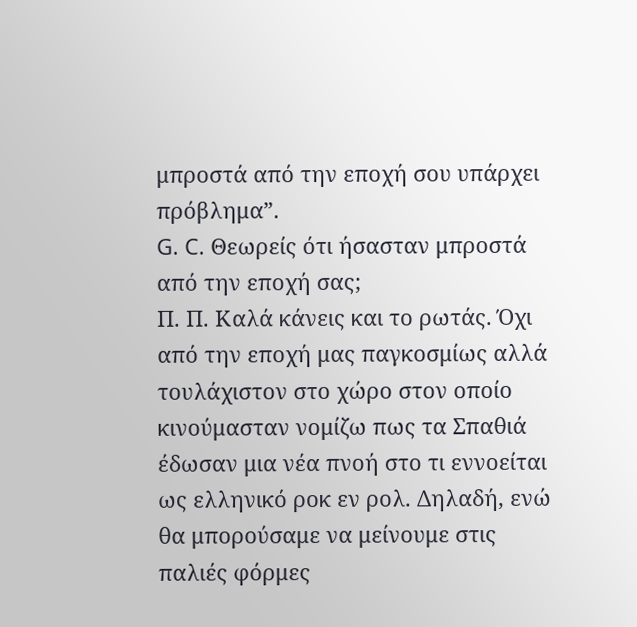μπροστά από την εποχή σου υπάρχει πρόβλημα”.
G. C. Θεωρείς ότι ήσασταν μπροστά από την εποχή σας;
Π. Π. Καλά κάνεις και το ρωτάς. Όχι από την εποχή μας παγκοσμίως αλλά τουλάχιστον στο χώρο στον οποίο κινούμασταν νομίζω πως τα Σπαθιά έδωσαν μια νέα πνοή στο τι εννοείται ως ελληνικό ροκ εν ρολ. Δηλαδή, ενώ θα μπορούσαμε να μείνουμε στις παλιές φόρμες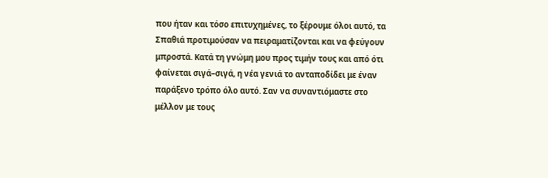που ήταν και τόσο επιτυχημένες, το ξέρουμε όλοι αυτό, τα Σπαθιά προτιμούσαν να πειραματίζονται και να φεύγουν μπροστά. Κατά τη γνώμη μου προς τιμήν τους και από ότι φαίνεται σιγά–σιγά, η νέα γενιά το ανταποδίδει με έναν παράξενο τρόπο όλο αυτό. Σαν να συναντιόμαστε στο μέλλον με τους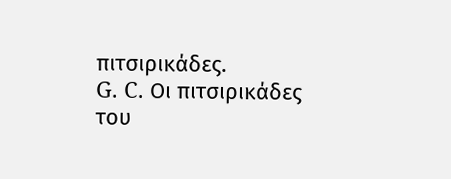πιτσιρικάδες.
G. C. Οι πιτσιρικάδες του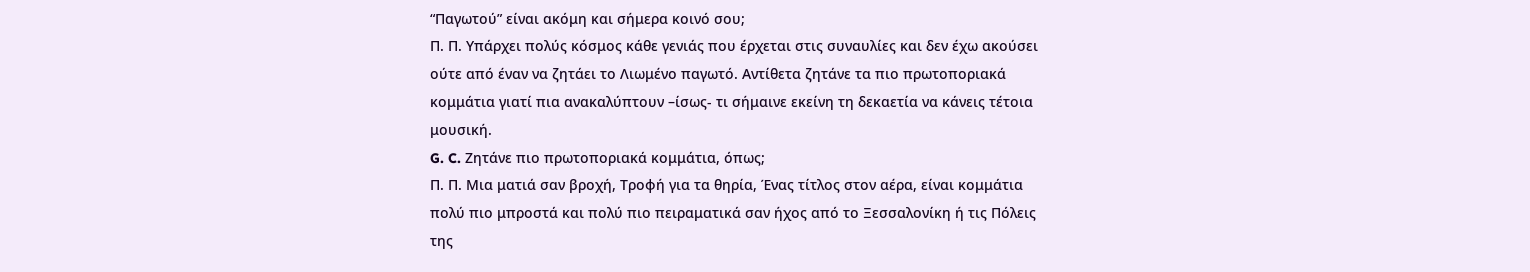“Παγωτού” είναι ακόμη και σήμερα κοινό σου;
Π. Π. Υπάρχει πολύς κόσμος κάθε γενιάς που έρχεται στις συναυλίες και δεν έχω ακούσει ούτε από έναν να ζητάει το Λιωμένο παγωτό. Αντίθετα ζητάνε τα πιο πρωτοποριακά κομμάτια γιατί πια ανακαλύπτουν –ίσως- τι σήμαινε εκείνη τη δεκαετία να κάνεις τέτοια μουσική.
G. C. Ζητάνε πιο πρωτοποριακά κομμάτια, όπως;
Π. Π. Μια ματιά σαν βροχή, Τροφή για τα θηρία, Ένας τίτλος στον αέρα, είναι κομμάτια πολύ πιο μπροστά και πολύ πιο πειραματικά σαν ήχος από το Ξεσσαλονίκη ή τις Πόλεις της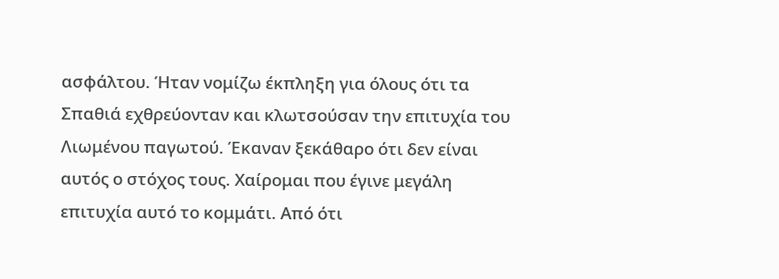ασφάλτου. Ήταν νομίζω έκπληξη για όλους ότι τα Σπαθιά εχθρεύονταν και κλωτσούσαν την επιτυχία του Λιωμένου παγωτού. Έκαναν ξεκάθαρο ότι δεν είναι αυτός ο στόχος τους. Χαίρομαι που έγινε μεγάλη επιτυχία αυτό το κομμάτι. Από ότι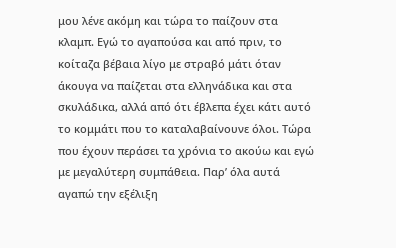μου λένε ακόμη και τώρα το παίζουν στα κλαμπ. Εγώ το αγαπούσα και από πριν, το κοίταζα βέβαια λίγο με στραβό μάτι όταν άκουγα να παίζεται στα ελληνάδικα και στα σκυλάδικα, αλλά από ότι έβλεπα έχει κάτι αυτό το κομμάτι που το καταλαβαίνουνε όλοι. Τώρα που έχουν περάσει τα χρόνια το ακούω και εγώ με μεγαλύτερη συμπάθεια. Παρ’ όλα αυτά αγαπώ την εξέλιξη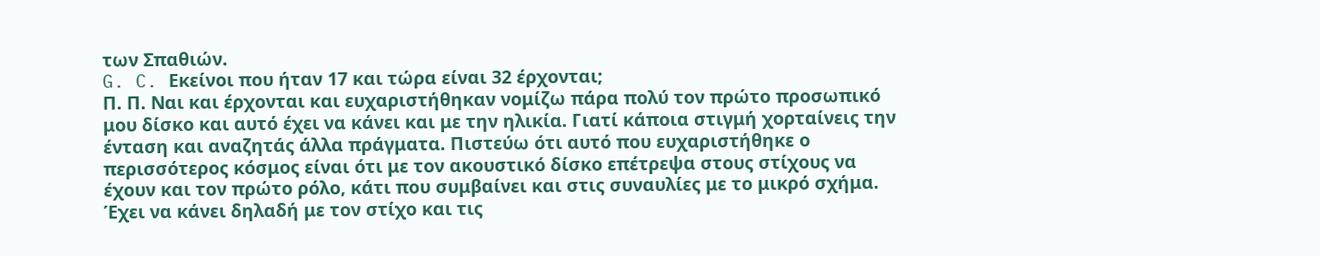των Σπαθιών.
G. C. Εκείνοι που ήταν 17 και τώρα είναι 32 έρχονται;
Π. Π. Ναι και έρχονται και ευχαριστήθηκαν νομίζω πάρα πολύ τον πρώτο προσωπικό μου δίσκο και αυτό έχει να κάνει και με την ηλικία. Γιατί κάποια στιγμή χορταίνεις την ένταση και αναζητάς άλλα πράγματα. Πιστεύω ότι αυτό που ευχαριστήθηκε ο περισσότερος κόσμος είναι ότι με τον ακουστικό δίσκο επέτρεψα στους στίχους να έχουν και τον πρώτο ρόλο, κάτι που συμβαίνει και στις συναυλίες με το μικρό σχήμα. Έχει να κάνει δηλαδή με τον στίχο και τις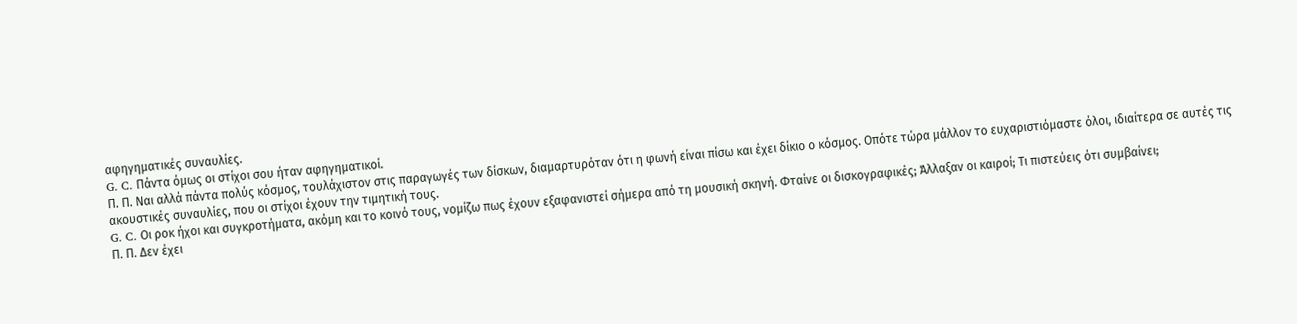αφηγηματικές συναυλίες.
G. C. Πάντα όμως οι στίχοι σου ήταν αφηγηματικοί.
Π. Π. Ναι αλλά πάντα πολύς κόσμος, τουλάχιστον στις παραγωγές των δίσκων, διαμαρτυρόταν ότι η φωνή είναι πίσω και έχει δίκιο ο κόσμος. Οπότε τώρα μάλλον το ευχαριστιόμαστε όλοι, ιδιαίτερα σε αυτές τις ακουστικές συναυλίες, που οι στίχοι έχουν την τιμητική τους.
G. C. Οι ροκ ήχοι και συγκροτήματα, ακόμη και το κοινό τους, νομίζω πως έχουν εξαφανιστεί σήμερα από τη μουσική σκηνή. Φταίνε οι δισκογραφικές; Άλλαξαν οι καιροί; Τι πιστεύεις ότι συμβαίνει;
Π. Π. Δεν έχει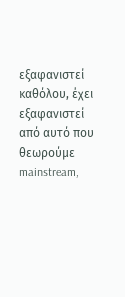εξαφανιστεί καθόλου, έχει εξαφανιστεί από αυτό που θεωρούμε mainstream,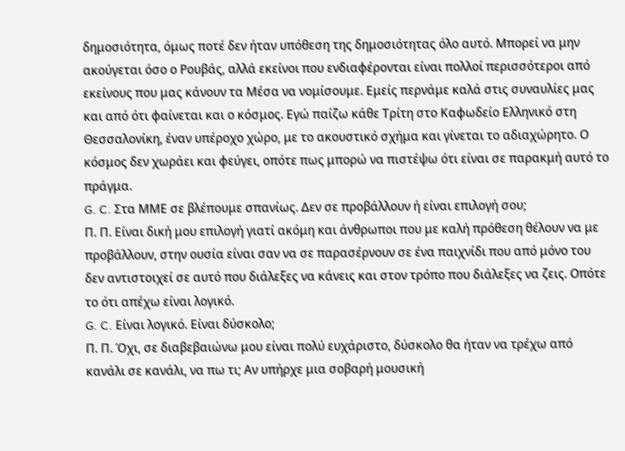δημοσιότητα, όμως ποτέ δεν ήταν υπόθεση της δημοσιότητας όλο αυτό. Μπορεί να μην ακούγεται όσο ο Ρουβάς, αλλά εκείνοι που ενδιαφέρονται είναι πολλοί περισσότεροι από εκείνους που μας κάνουν τα Μέσα να νομίσουμε. Εμείς περνάμε καλά στις συναυλίες μας και από ότι φαίνεται και ο κόσμος. Εγώ παίζω κάθε Τρίτη στο Καφωδείο Eλληνικό στη Θεσσαλονίκη, έναν υπέροχο χώρο, με το ακουστικό σχήμα και γίνεται το αδιαχώρητο. Ο κόσμος δεν χωράει και φεύγει, οπότε πως μπορώ να πιστέψω ότι είναι σε παρακμή αυτό το πράγμα.
G. C. Στα ΜΜΕ σε βλέπουμε σπανίως. Δεν σε προβάλλουν ή είναι επιλογή σου;
Π. Π. Είναι δική μου επιλογή γιατί ακόμη και άνθρωποι που με καλή πρόθεση θέλουν να με προβάλλουν, στην ουσία είναι σαν να σε παρασέρνουν σε ένα παιχνίδι που από μόνο του δεν αντιστοιχεί σε αυτό που διάλεξες να κάνεις και στον τρόπο που διάλεξες να ζεις. Οπότε το ότι απέχω είναι λογικό.
G. C. Είναι λογικό. Είναι δύσκολο;
Π. Π. Όχι, σε διαβεβαιώνω μου είναι πολύ ευχάριστο, δύσκολο θα ήταν να τρέχω από κανάλι σε κανάλι, να πω τι; Αν υπήρχε μια σοβαρή μουσική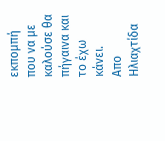εκπομπή που να με καλούσε θα πήγαινα και το έχω κάνει.
Απο Ηλιαχτίδα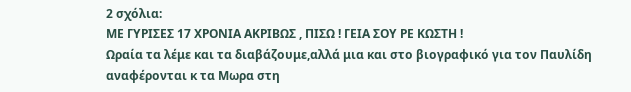2 σχόλια:
ΜΕ ΓΥΡΙΣΕΣ 17 ΧΡΟΝΙΑ ΑΚΡΙΒΩΣ , ΠΙΣΩ ! ΓΕΙΑ ΣΟΥ ΡΕ ΚΩΣΤΗ !
Ωραία τα λέμε και τα διαβάζουμε,αλλά μια και στο βιογραφικό για τον Παυλίδη αναφέρονται κ τα Μωρα στη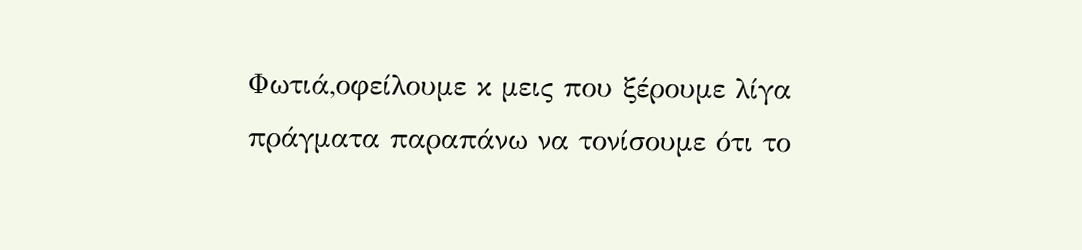Φωτιά,οφείλουμε κ μεις που ξέρουμε λίγα πράγματα παραπάνω να τονίσουμε ότι το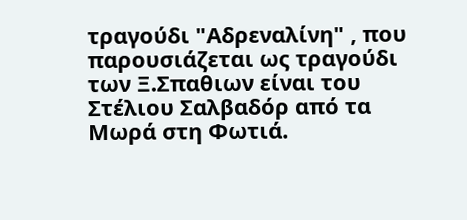τραγούδι "Αδρεναλίνη" , που παρουσιάζεται ως τραγούδι των Ξ.Σπαθιων είναι του Στέλιου Σαλβαδόρ από τα Μωρά στη Φωτιά.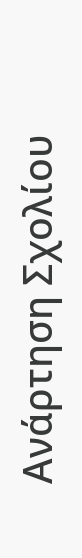Ανάρτηση Σχολίου